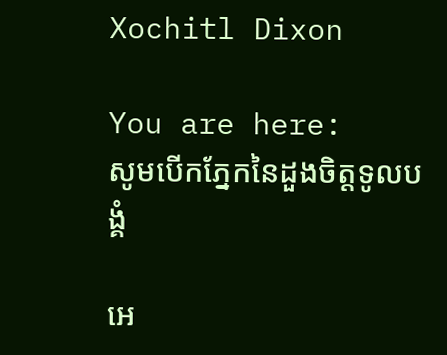Xochitl Dixon

You are here:
សូមបើកភ្នែកនៃដួងចិត្តទូលបង្គំ

អេ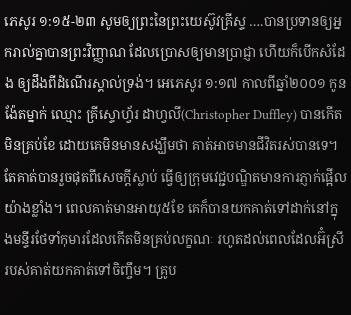ភេសូរ ១:១៥-២៣ សូមឲ្យព្រះនៃព្រះយេស៊ូវគ្រីស្ទ ….បានប្រទានឲ្យអ្នករាល់គ្នាបានព្រះវិញ្ញាណ ដែលប្រោសឲ្យមានប្រាជ្ញា ហើយក៏បើកសំដែង ឲ្យដឹងពីដំណើរស្គាល់ទ្រង់។ អេភេសូរ ១:១៧ កាលពីឆ្នាំ២០០១ កូនង៉ែតម្នាក់ ឈ្មោះ គ្រីស្ទោហ្វ័រ ដាហ្វលី(Christopher Duffley) បានកើតមិនគ្រប់ខែ ដោយគេមិនមានសង្ឃឹមថា គាត់អាចមានជីវិតរស់បានទេ។ តែគាត់បានរួចផុតពីសេចក្តីស្លាប់ ធ្វើឲ្យក្រុមវេជ្ជបណ្ឌិតមានការភ្ញាក់ផ្អើលយ៉ាងខ្លាំង។ ពេលគាត់មានអាយុ៥ខែ គេក៏បានយកគាត់ទៅដាក់នៅក្នុងមន្ទីរថែទាំកុមារដែលកើតមិនគ្រប់លក្ខណៈ រហូតដល់ពេលដែលអ៊ំស្រីរបស់គាត់យកគាត់ទៅចិញ្ចឹម។ គ្រូប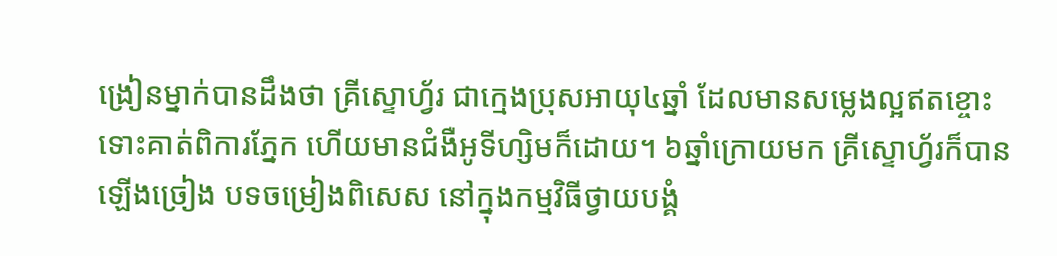ង្រៀនម្នាក់បានដឹងថា គ្រីស្ទោហ្វ័រ ជាក្មេងប្រុសអាយុ៤ឆ្នាំ ដែលមានសម្លេងល្អឥតខ្ចោះ ទោះគាត់ពិការភ្នែក ហើយមានជំងឺអូទីហ្សិមក៏ដោយ។ ៦ឆ្នាំក្រោយមក គ្រីស្ទោហ្វ័រក៏បានឡើងច្រៀង បទចម្រៀងពិសេស នៅក្នុងកម្មវិធីថ្វាយបង្គំ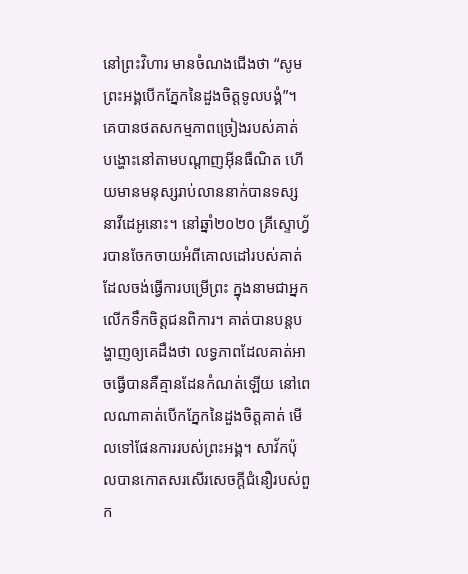នៅព្រះវិហារ មានចំណងជើងថា “សូមព្រះអង្គបើកភ្នែកនៃដួងចិត្តទូលបង្គំ”។ គេបានថតសកម្មភាពច្រៀងរបស់គាត់ បង្ហោះនៅតាមបណ្ដាញអ៊ីនធឺណិត ហើយមានមនុស្សរាប់លាននាក់បានទស្សនាវីដេអូនោះ។ នៅឆ្នាំ២០២០ គ្រីស្ទោហ្វ័របានចែកចាយអំពីគោលដៅរបស់គាត់ ដែលចង់ធ្វើការបម្រើព្រះ ក្នុងនាមជាអ្នកលើកទឹកចិត្តជនពិការ។ គាត់បានបន្តបង្ហាញឲ្យគេដឹងថា លទ្ធភាពដែលគាត់អាចធ្វើបានគឺគ្មានដែនកំណត់ឡើយ នៅពេលណាគាត់បើកភ្នែកនៃដួងចិត្តគាត់ មើលទៅផែនការរបស់ព្រះអង្គ។ សាវ័កប៉ុលបានកោតសរសើរសេចក្តីជំនឿរបស់ពួក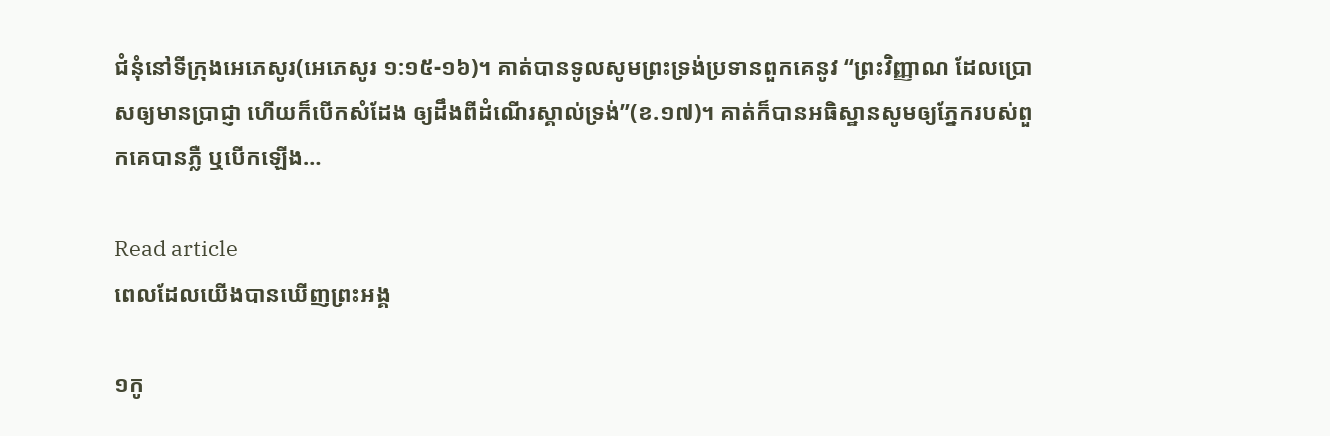ជំនុំនៅទីក្រុងអេភេសូរ(អេភេសូរ ១:១៥-១៦)។ គាត់បានទូលសូមព្រះទ្រង់ប្រទានពួកគេនូវ “ព្រះវិញ្ញាណ ដែលប្រោសឲ្យមានប្រាជ្ញា ហើយក៏បើកសំដែង ឲ្យដឹងពីដំណើរស្គាល់ទ្រង់”(ខ.១៧)។ គាត់ក៏បានអធិស្ឋានសូមឲ្យភ្នែករបស់ពួកគេបានភ្លឺ ឬបើកឡើង…

Read article
ពេលដែលយើងបានឃើញព្រះអង្គ

១កូ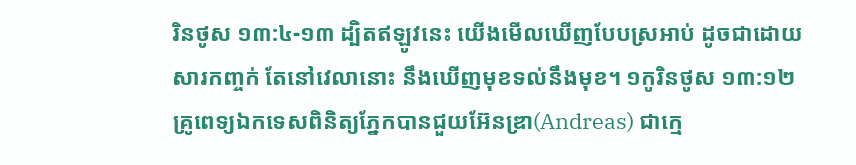រិនថូស ១៣:៤-១៣ ដ្បិតឥឡូវនេះ យើងមើលឃើញបែបស្រអាប់ ដូចជាដោយសារកញ្ចក់ តែនៅវេលានោះ នឹងឃើញមុខទល់នឹងមុខ។ ១កូរិនថូស ១៣:១២ គ្រូពេទ្យឯកទេសពិនិត្យភ្នែកបានជួយអ៊ែនឌ្រា(Andreas) ជាក្មេ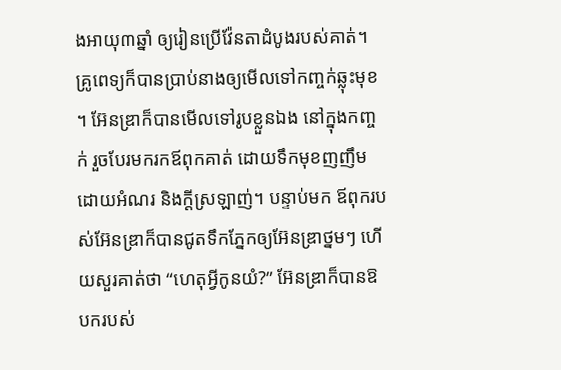ងអាយុ៣ឆ្នាំ ឲ្យរៀនប្រើវ៉ែនតាដំបូងរបស់គាត់។ គ្រូពេទ្យក៏បានប្រាប់នាងឲ្យមើលទៅកញ្ចក់ឆ្លុះមុខ។ អ៊ែនឌ្រាក៏បានមើលទៅរូបខ្លួនឯង នៅក្នុងកញ្ចក់ រួចបែរមករកឪពុកគាត់ ដោយទឹកមុខញញឹម ដោយអំណរ និងក្តីស្រឡាញ់។ បន្ទាប់មក ឪពុករបស់អ៊ែនឌ្រាក៏បានជូតទឹកភ្នែកឲ្យអ៊ែនឌ្រាថ្នមៗ ហើយសួរគាត់ថា “ហេតុអ្វីកូនយំ?” អ៊ែនឌ្រាក៏បានឱបករបស់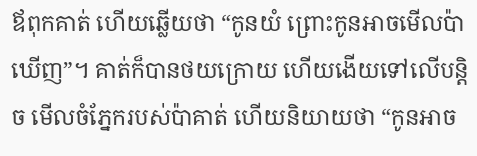ឪពុកគាត់ ហើយឆ្លើយថា “កូនយំ ព្រោះកូនអាចមើលប៉ាឃើញ”។ គាត់ក៏បានថយក្រោយ ហើយងើយទៅលើបន្តិច មើលចំភ្នែករបស់ប៉ាគាត់ ហើយនិយាយថា “កូនអាច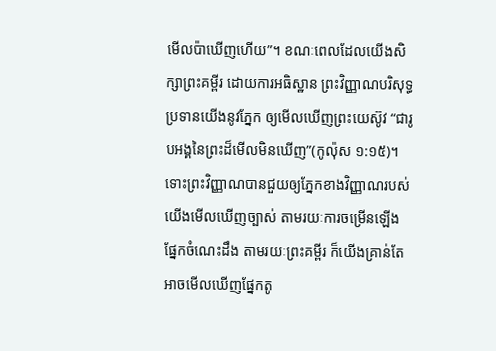មើលប៉ាឃើញហើយ”។ ខណៈពេលដែលយើងសិក្សាព្រះគម្ពីរ ដោយការអធិស្ឋាន ព្រះវិញ្ញាណបរិសុទ្ធប្រទានយើងនូវភ្នែក ឲ្យមើលឃើញព្រះយេស៊ូវ “ជារូបអង្គនៃព្រះដ៏មើលមិនឃើញ”(កូល៉ុស ១:១៥)។ ទោះព្រះវិញ្ញាណបានជួយឲ្យភ្នែកខាងវិញ្ញាណរបស់យើងមើលឃើញច្បាស់ តាមរយៈការចម្រើនឡើងផ្នែកចំណេះដឹង តាមរយៈព្រះគម្ពីរ ក៏យើងគ្រាន់តែអាចមើលឃើញផ្នែកតូ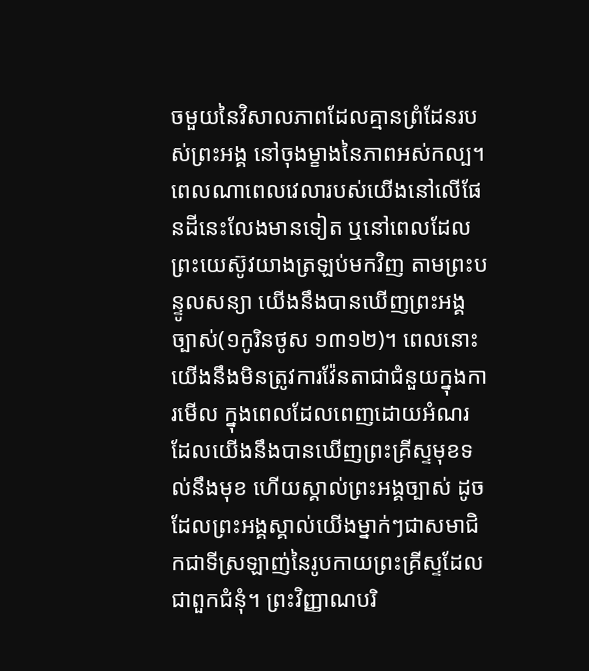ចមួយនៃវិសាលភាពដែលគ្មានព្រំដែនរបស់ព្រះអង្គ នៅចុងម្ខាងនៃភាពអស់កល្ប។ ពេលណាពេលវេលារបស់យើងនៅលើផែនដីនេះលែងមានទៀត ឬនៅពេលដែលព្រះយេស៊ូវយាងត្រឡប់មកវិញ តាមព្រះបន្ទូលសន្យា យើងនឹងបានឃើញព្រះអង្គច្បាស់(១កូរិនថូស ១៣១២)។ ពេលនោះ យើងនឹងមិនត្រូវការវ៉ែនតាជាជំនួយក្នុងការមើល ក្នុងពេលដែលពេញដោយអំណរ ដែលយើងនឹងបានឃើញព្រះគ្រីស្ទមុខទល់នឹងមុខ ហើយស្គាល់ព្រះអង្គច្បាស់ ដូចដែលព្រះអង្គស្គាល់យើងម្នាក់ៗជាសមាជិកជាទីស្រឡាញ់នៃរូបកាយព្រះគ្រីស្ទដែលជាពួកជំនុំ។ ព្រះវិញ្ញាណបរិ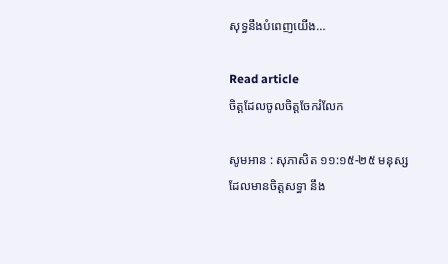សុទ្ធនឹងបំពេញយើង…

Read article
ចិត្តដែលចូលចិត្តចែករំលែក

សូមអាន : សុភាសិត ១១:១៥-២៥ មនុស្សដែលមានចិត្តសទ្ធា នឹង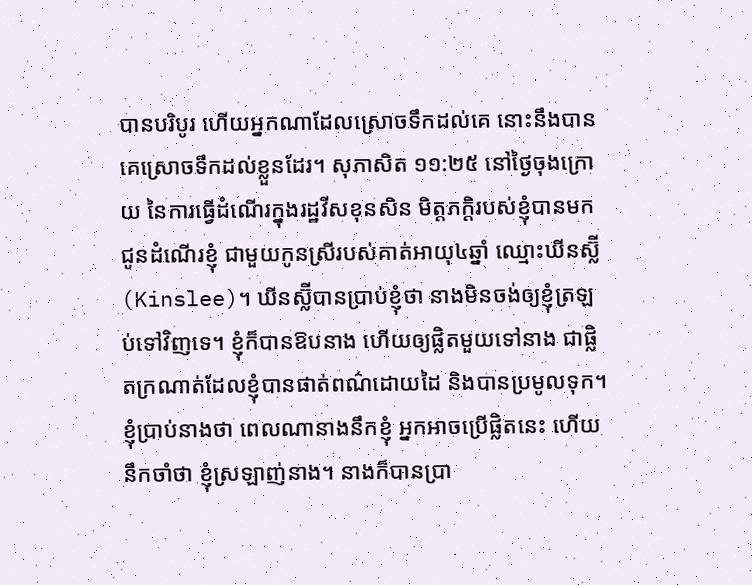បានបរិបូរ ហើយអ្នកណាដែលស្រោចទឹកដល់គេ នោះនឹងបានគេស្រោចទឹកដល់ខ្លួនដែរ។ សុភាសិត ១១:២៥ នៅថ្ងៃចុងក្រោយ នៃការធ្វើដំណើរក្នុងរដ្ឋវីសខុនសិន មិត្តភក្តិរបស់ខ្ញុំបានមកជូនដំណើរខ្ញុំ ជាមួយកូនស្រីរបស់គាត់អាយុ៤ឆ្នាំ ឈ្មោះឃីនស្ល៊ី(Kinslee)។ ឃីនស្ល៊ីបានប្រាប់ខ្ញុំថា នាងមិនចង់ឲ្យខ្ញុំត្រឡប់ទៅវិញទេ។ ខ្ញុំក៏បានឱបនាង ហើយឲ្យផ្លិតមួយទៅនាង ជាផ្លិតក្រណាត់ដែលខ្ញុំបានផាត់ពណ៌ដោយដៃ និងបានប្រមូលទុក។ ខ្ញុំប្រាប់នាងថា ពេលណានាងនឹកខ្ញុំ អ្នកអាចប្រើផ្លិតនេះ ហើយនឹកចាំថា ខ្ញុំស្រឡាញ់នាង។ នាងក៏បានប្រា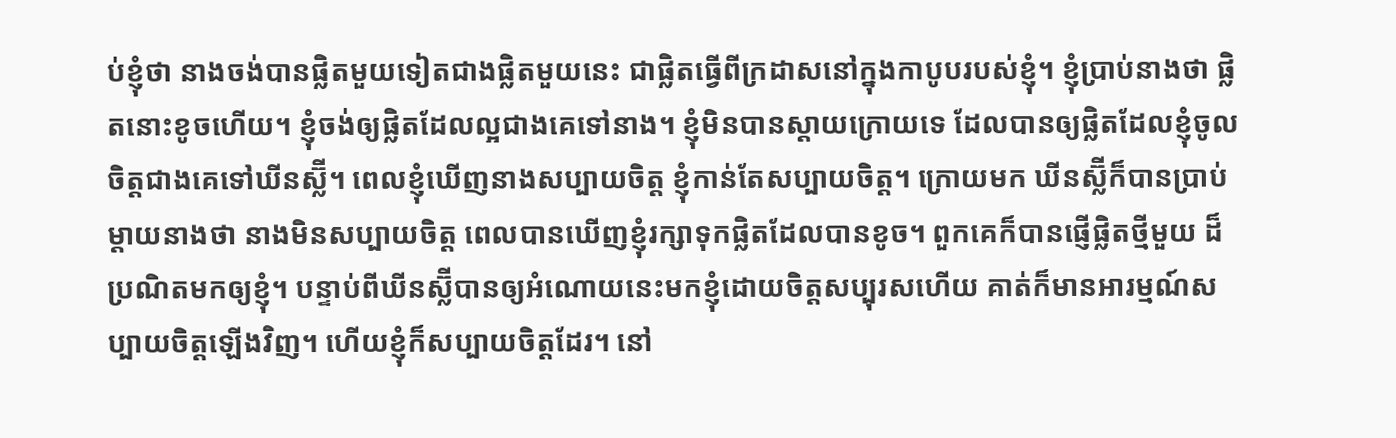ប់ខ្ញុំថា នាងចង់បានផ្លិតមួយទៀតជាងផ្លិតមួយនេះ ជាផ្លិតធ្វើពីក្រដាសនៅក្នុងកាបូបរបស់ខ្ញុំ។ ខ្ញុំប្រាប់នាងថា ផ្លិតនោះខូចហើយ។ ខ្ញុំចង់ឲ្យផ្លិតដែលល្អជាងគេទៅនាង។ ខ្ញុំមិនបានស្តាយក្រោយទេ ដែលបានឲ្យផ្លិតដែលខ្ញុំចូលចិត្តជាងគេទៅឃីនស្ល៊ី។ ពេលខ្ញុំឃើញនាងសប្បាយចិត្ត ខ្ញុំកាន់តែសប្បាយចិត្ត។ ក្រោយមក ឃីនស្ល៊ីក៏បានប្រាប់ម្តាយនាងថា នាងមិនសប្បាយចិត្ត ពេលបានឃើញខ្ញុំរក្សាទុកផ្លិតដែលបានខូច។ ពួកគេក៏បានផ្ញើផ្លិតថ្មីមួយ ដ៏ប្រណិតមកឲ្យខ្ញុំ។ បន្ទាប់ពីឃីនស្ល៊ីបានឲ្យអំណោយនេះមកខ្ញុំដោយចិត្តសប្បុរសហើយ គាត់ក៏មានអារម្មណ៍សប្បាយចិត្តឡើងវិញ។ ហើយខ្ញុំក៏សប្បាយចិត្តដែរ។ នៅ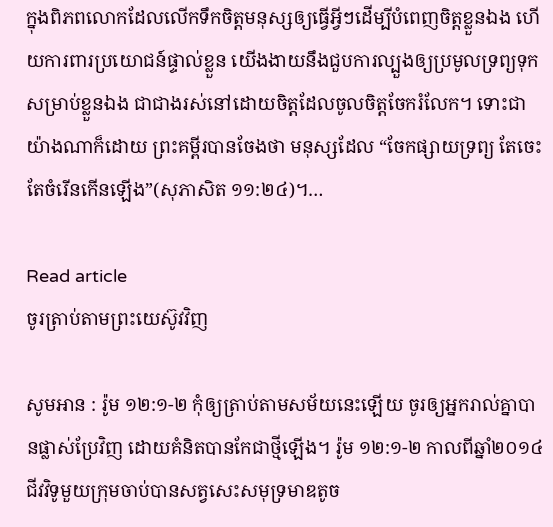ក្នុងពិភពលោកដែលលើកទឹកចិត្តមនុស្សឲ្យធ្វើអ្វីៗដើម្បីបំពេញចិត្តខ្លួនឯង ហើយការពារប្រយោជន៍ផ្ទាល់ខ្លួន យើងងាយនឹងជួបការល្បួងឲ្យប្រមូលទ្រព្យទុកសម្រាប់ខ្លួនឯង ជាជាងរស់នៅដោយចិត្តដែលចូលចិត្តចែករំលែក។ ទោះជាយ៉ាងណាក៏ដោយ ព្រះគម្ពីរបានចែងថា មនុស្សដែល “ចែកផ្សាយទ្រព្យ តែចេះតែចំរើនកើនឡើង”(សុភាសិត ១១:២៤)។…

Read article
ចូរត្រាប់តាមព្រះយេស៊ូវវិញ

សូមអាន : រ៉ូម ១២:១-២ កុំឲ្យត្រាប់តាមសម័យនេះឡើយ ចូរឲ្យអ្នករាល់គ្នាបានផ្លាស់ប្រែវិញ ដោយគំនិតបានកែជាថ្មីឡើង។ រ៉ូម ១២:១-២ កាលពីឆ្នាំ២០១៤ ជីវវិទូមួយក្រុមចាប់បានសត្វសេះសមុទ្រមាឌតូច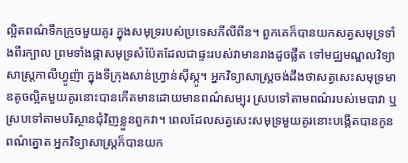ល្អិតពណ៌ទឹកក្រូចមួយគូរ ក្នុងសមុទ្ររបស់ប្រទេសភីលីពីន។ ពួកគេក៏បានយកសត្វសមុទ្រទាំងពីរក្បាល ព្រមទាំងផ្កាសមុទ្រសំប៉ែតដែលជាផ្ទះរបស់វាមានរាងដូចផ្លឹត ទៅមជ្ឈមណ្ឌលវិទ្យាសាស្ត្រកាលីហ្វូញ៉ា ក្នុងទីក្រុងសាន់ហ្វ្រាន់ស៊ីស្កូ។ អ្នកវិទ្យាសាស្ត្រចង់ដឹងថាសត្វសេះសមុទ្រមាឌតូចល្អិតមួយគូរនោះបានកើតមានដោយមានពណ៌សម្បុរ ស្របទៅតាមពណ៌របស់មេបាវា ឬស្របទៅតាមបរិស្ថានជុំវិញខ្លួនពួកវា។ ពេលដែលសត្វសេះសមុទ្រមួយគូរនោះបង្កើតបានកូនពណ៌ត្នោត អ្នកវិទ្យាសាស្ត្រក៏បានយក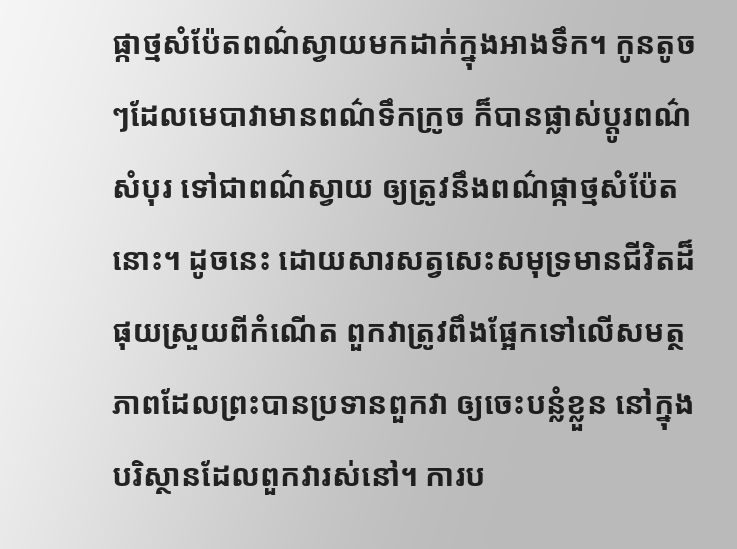ផ្កាថ្មសំប៉ែតពណ៌ស្វាយមកដាក់ក្នុងអាងទឹក។ កូនតូចៗដែលមេបាវាមានពណ៌ទឹកក្រូច ក៏បានផ្លាស់ប្តូរពណ៌សំបុរ ទៅជាពណ៌ស្វាយ ឲ្យត្រូវនឹងពណ៌ផ្កាថ្មសំប៉ែតនោះ។ ដូចនេះ ដោយសារសត្វសេះសមុទ្រមានជីវិតដ៏ផុយស្រួយពីកំណើត ពួកវាត្រូវពឹងផ្អែកទៅលើសមត្ថភាពដែលព្រះបានប្រទានពួកវា ឲ្យចេះបន្លំខ្លួន នៅក្នុងបរិស្ថានដែលពួកវារស់នៅ។ ការប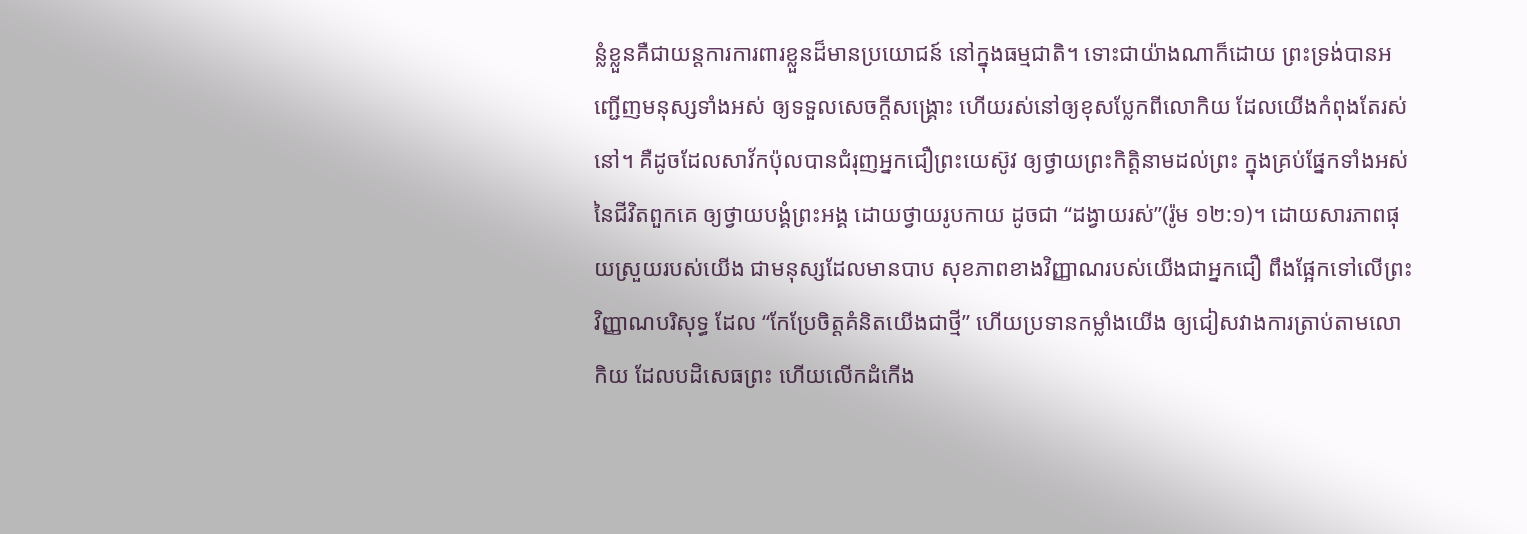ន្លំខ្លួនគឺជាយន្តការការពារខ្លួនដ៏មានប្រយោជន៍ នៅក្នុងធម្មជាតិ។ ទោះជាយ៉ាងណាក៏ដោយ ព្រះទ្រង់បានអញ្ជើញមនុស្សទាំងអស់ ឲ្យទទួលសេចក្តីសង្រ្គោះ ហើយរស់នៅឲ្យខុសប្លែកពីលោកិយ ដែលយើងកំពុងតែរស់នៅ។ គឺដូចដែលសាវ័កប៉ុលបានជំរុញអ្នកជឿព្រះយេស៊ូវ ឲ្យថ្វាយព្រះកិត្តិនាមដល់ព្រះ ក្នុងគ្រប់ផ្នែកទាំងអស់នៃជីវិតពួកគេ ឲ្យថ្វាយបង្គំព្រះអង្គ ដោយថ្វាយរូបកាយ ដូចជា “ដង្វាយរស់”(រ៉ូម ១២:១)។ ដោយសារភាពផុយស្រួយរបស់យើង ជាមនុស្សដែលមានបាប សុខភាពខាងវិញ្ញាណរបស់យើងជាអ្នកជឿ ពឹងផ្អែកទៅលើព្រះវិញ្ញាណបរិសុទ្ធ ដែល “កែប្រែចិត្តគំនិតយើងជាថ្មី” ហើយប្រទានកម្លាំងយើង ឲ្យជៀសវាងការត្រាប់តាមលោកិយ ដែលបដិសេធព្រះ ហើយលើកដំកើង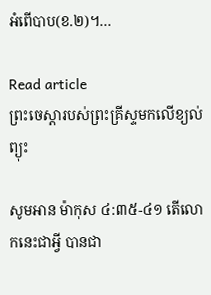អំពើបាប(ខ.២)។…

Read article
ព្រះចេស្តារបស់ព្រះគ្រីស្ទមកលើខ្យល់ព្យុះ

សូមអាន ម៉ាកុស ៤:៣៥-៤១ តើលោកនេះជាអ្វី បានជា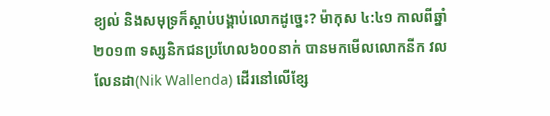ខ្យល់ និងសមុទ្រក៏ស្តាប់បង្គាប់លោកដូច្នេះ? ម៉ាកុស ៤:៤១ កាលពីឆ្នាំ២០១៣ ទស្សនិកជនប្រហែល៦០០នាក់ បានមកមើលលោកនីក វលលែនដា(Nik Wallenda) ដើរនៅលើខ្សែ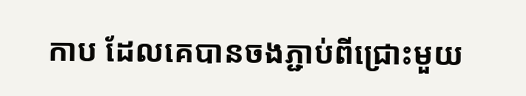កាប ដែលគេបានចងភ្ជាប់ពីជ្រោះមួយ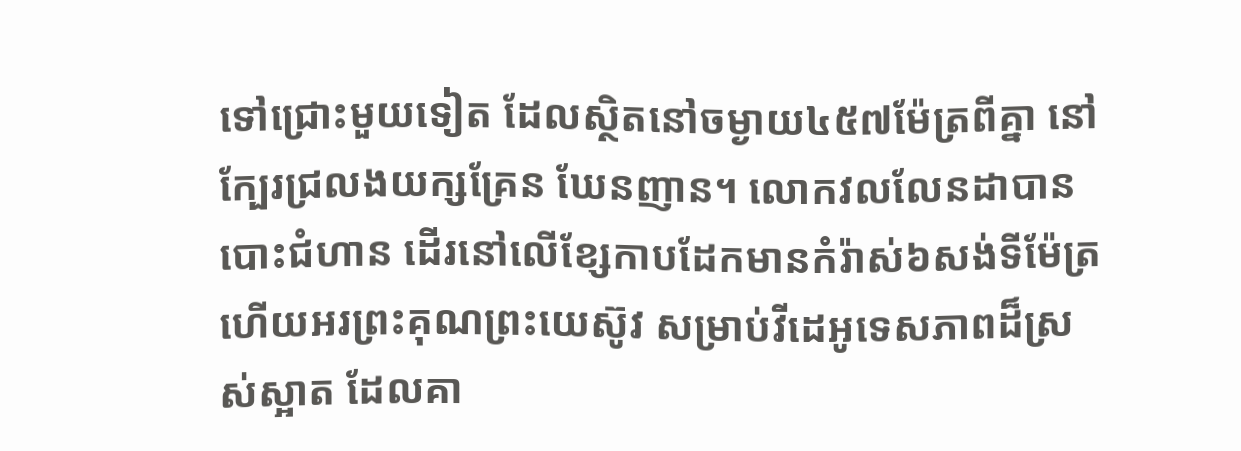ទៅជ្រោះមួយទៀត ដែលស្ថិតនៅចម្ងាយ៤៥៧ម៉ែត្រពីគ្នា នៅក្បែរជ្រលងយក្សគ្រែន ឃែនញាន។ លោកវលលែនដាបានបោះជំហាន ដើរនៅលើខ្សែកាបដែកមានកំរ៉ាស់៦សង់ទីម៉ែត្រ ហើយអរព្រះគុណព្រះយេស៊ូវ សម្រាប់វីដេអូទេសភាពដ៏ស្រស់ស្អាត ដែលគា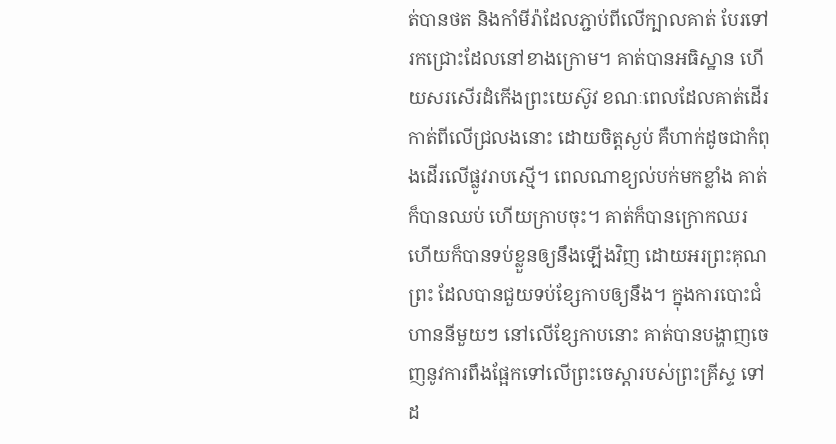ត់បានថត និងកាំមីរ៉ាដែលភ្ជាប់ពីលើក្បាលគាត់ បែរទៅរកជ្រោះដែលនៅខាងក្រោម។ គាត់បានអធិស្ឋាន ហើយសរសើរដំកើងព្រះយេស៊ូវ ខណៈពេលដែលគាត់ដើរកាត់ពីលើជ្រលងនោះ ដោយចិត្តស្ងប់ គឺហាក់ដូចជាកំពុងដើរលើផ្លូវរាបស្មើ។ ពេលណាខ្យល់បក់មកខ្លាំង គាត់ក៏បានឈប់ ហើយក្រាបចុះ។ គាត់ក៏បានក្រោកឈរ ហើយក៏បានទប់ខ្លួនឲ្យនឹងឡើងវិញ ដោយអរព្រះគុណព្រះ ដែលបានជួយទប់ខ្សែកាបឲ្យនឹង។ ក្នុងការបោះជំហាននីមួយៗ នៅលើខ្សែកាបនោះ គាត់បានបង្ហាញចេញនូវការពឹងផ្អែកទៅលើព្រះចេស្តារបស់ព្រះគ្រីស្ទ ទៅដ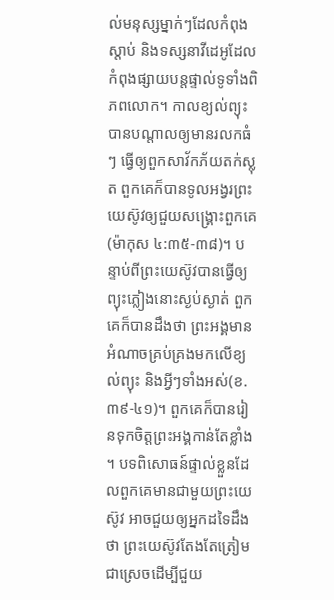ល់មនុស្សម្នាក់ៗដែលកំពុងស្តាប់ និងទស្សនាវីដេអូដែលកំពុងផ្សាយបន្តផ្ទាល់ទូទាំងពិភពលោក។ កាលខ្យល់ព្យុះបានបណ្តាលឲ្យមានរលកធំៗ ធ្វើឲ្យពួកសាវ័កភ័យតក់ស្លុត ពួកគេក៏បានទូលអង្វរព្រះយេស៊ូវឲ្យជួយសង្រ្គោះពួកគេ(ម៉ាកុស ៤:៣៥-៣៨)។ បន្ទាប់ពីព្រះយេស៊ូវបានធ្វើឲ្យព្យុះភ្លៀងនោះស្ងប់ស្ងាត់ ពួកគេក៏បានដឹងថា ព្រះអង្គមានអំណាចគ្រប់គ្រងមកលើខ្យល់ព្យុះ និងអ្វីៗទាំងអស់(ខ.៣៩-៤១)។ ពួកគេក៏បានរៀនទុកចិត្តព្រះអង្គកាន់តែខ្លាំង។ បទពិសោធន៍ផ្ទាល់ខ្លួនដែលពួកគេមានជាមួយព្រះយេស៊ូវ អាចជួយឲ្យអ្នកដទៃដឹងថា ព្រះយេស៊ូវតែងតែត្រៀមជាស្រេចដើម្បីជួយ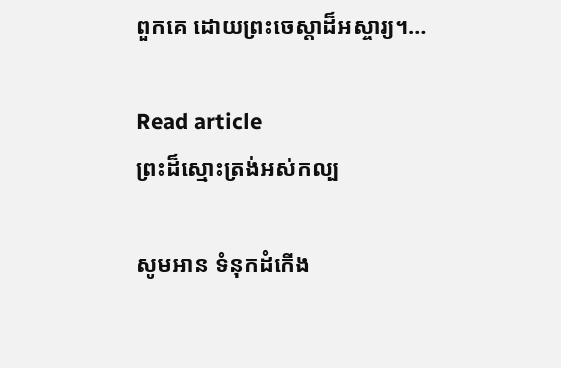ពួកគេ ដោយព្រះចេស្តាដ៏អស្ចារ្យ។…

Read article
ព្រះដ៏ស្មោះត្រង់អស់កល្ប

សូមអាន ទំនុកដំកើង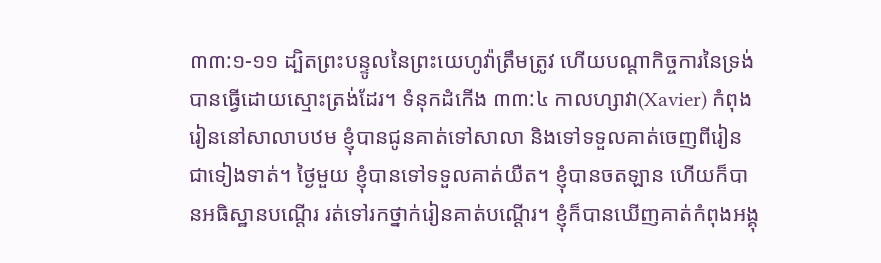៣៣:១-១១ ដ្បិតព្រះបន្ទូលនៃព្រះយេហូវ៉ាត្រឹមត្រូវ ហើយបណ្តាកិច្ចការនៃទ្រង់បានធ្វើដោយស្មោះត្រង់ដែរ។ ទំនុកដំកើង ៣៣:៤ កាលហ្សាវា(Xavier) កំពុងរៀននៅសាលាបឋម ខ្ញុំបានជូនគាត់ទៅសាលា និងទៅទទួលគាត់ចេញពីរៀន ជាទៀងទាត់។ ថ្ងៃមួយ ខ្ញុំបានទៅទទួលគាត់យឺត។ ខ្ញុំបានចតឡាន ហើយក៏បានអធិស្ឋានបណ្តើរ រត់ទៅរកថ្នាក់រៀនគាត់បណ្តើរ។ ខ្ញុំក៏បានឃើញគាត់កំពុងអង្គុ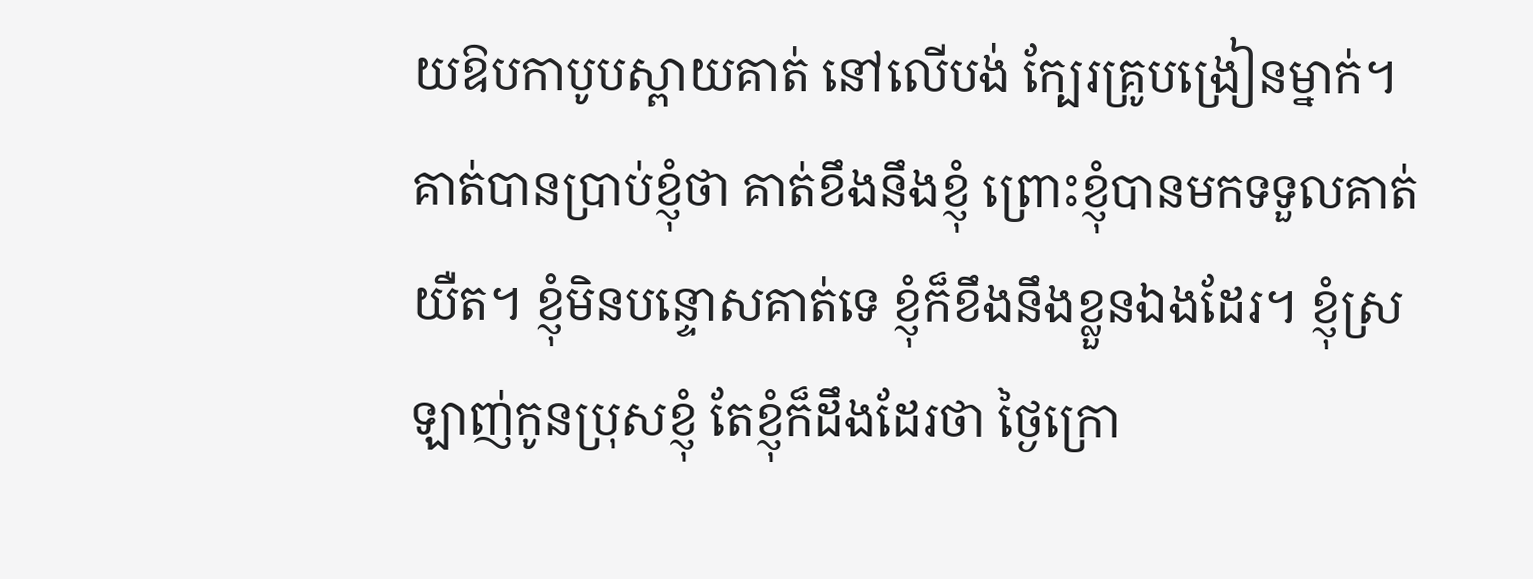យឱបកាបូបស្ពាយគាត់ នៅលើបង់ ក្បែរគ្រូបង្រៀនម្នាក់។ គាត់បានប្រាប់ខ្ញុំថា គាត់ខឹងនឹងខ្ញុំ ព្រោះខ្ញុំបានមកទទួលគាត់យឺត។ ខ្ញុំមិនបន្ទោសគាត់ទេ ខ្ញុំក៏ខឹងនឹងខ្លួនឯងដែរ។ ខ្ញុំស្រឡាញ់កូនប្រុសខ្ញុំ តែខ្ញុំក៏ដឹងដែរថា ថ្ងៃក្រោ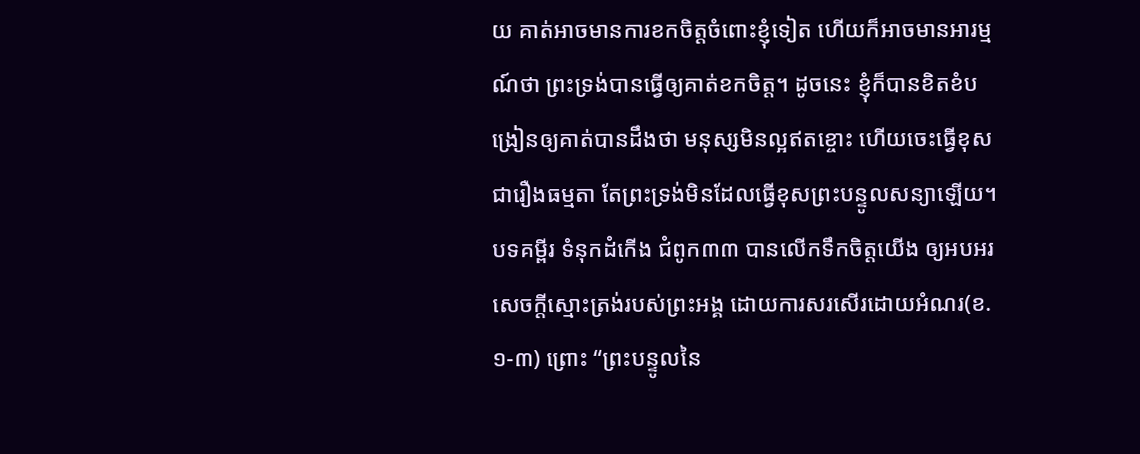យ គាត់អាចមានការខកចិត្តចំពោះខ្ញុំទៀត ហើយក៏អាចមានអារម្មណ៍ថា ព្រះទ្រង់បានធ្វើឲ្យគាត់ខកចិត្ត។ ដូចនេះ ខ្ញុំក៏បានខិតខំបង្រៀនឲ្យគាត់បានដឹងថា មនុស្សមិនល្អឥតខ្ចោះ ហើយចេះធ្វើខុស ជារឿងធម្មតា តែព្រះទ្រង់មិនដែលធ្វើខុសព្រះបន្ទូលសន្យាឡើយ។ បទគម្ពីរ ទំនុកដំកើង ជំពូក៣៣ បានលើកទឹកចិត្តយើង ឲ្យអបអរសេចក្តីស្មោះត្រង់របស់ព្រះអង្គ ដោយការសរសើរដោយអំណរ(ខ.១-៣) ព្រោះ “ព្រះបន្ទូលនៃ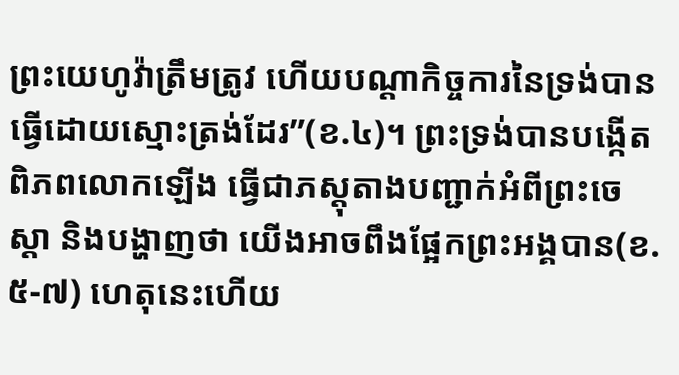ព្រះយេហូវ៉ាត្រឹមត្រូវ ហើយបណ្តាកិច្ចការនៃទ្រង់បានធ្វើដោយស្មោះត្រង់ដែរ”(ខ.៤)។ ព្រះទ្រង់បានបង្កើតពិភពលោកឡើង ធ្វើជាភស្តុតាងបញ្ជាក់អំពីព្រះចេស្ដា និងបង្ហាញថា យើងអាចពឹងផ្អែកព្រះអង្គបាន(ខ.៥-៧) ហេតុនេះហើយ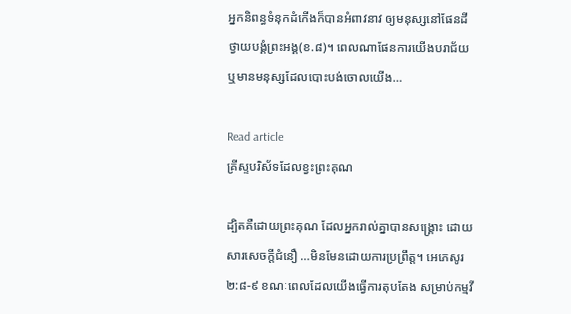អ្នកនិពន្ធទំនុកដំកើងក៏បានអំពាវនាវ ឲ្យមនុស្សនៅផែនដីថ្វាយបង្គំព្រះអង្គ(ខ.៨)។ ពេលណាផែនការយើងបរាជ័យ ឬមានមនុស្សដែលបោះបង់ចោលយើង…

Read article
គ្រីស្ទបរិស័ទដែលខ្វះព្រះគុណ

ដ្បិតគឺដោយព្រះគុណ ដែលអ្នករាល់គ្នាបានសង្គ្រោះ ដោយសារសេចក្តីជំនឿ …មិនមែនដោយការប្រព្រឹត្ត។ អេភេសូរ ២:៨-៩ ខណៈពេលដែលយើងធ្វើការតុបតែង សម្រាប់កម្មវី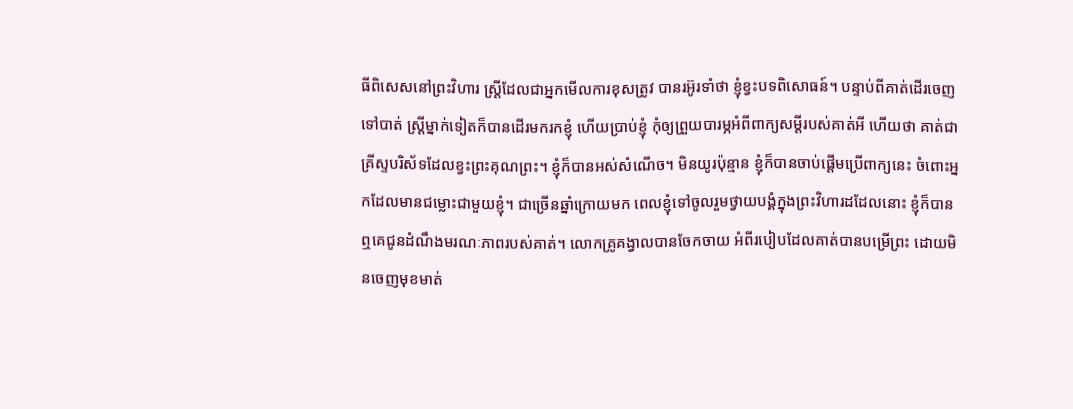ធីពិសេសនៅព្រះវិហារ ស្រ្តីដែលជាអ្នកមើលការខុសត្រូវ បានរអ៊ូរទាំថា ខ្ញុំខ្វះបទពិសោធន៍។ បន្ទាប់ពីគាត់ដើរចេញទៅបាត់ ស្រ្តីម្នាក់ទៀតក៏បានដើរមករកខ្ញុំ ហើយប្រាប់ខ្ញុំ កុំឲ្យព្រួយបារម្ភអំពីពាក្យសម្តីរបស់គាត់អី ហើយថា គាត់ជាគ្រីស្ទបរិស័ទដែលខ្វះព្រះគុណព្រះ។ ខ្ញុំក៏បានអស់សំណើច។ មិនយូរប៉ុន្មាន ខ្ញុំក៏បានចាប់ផ្តើមប្រើពាក្យនេះ ចំពោះអ្នកដែលមានជម្លោះជាមួយខ្ញុំ។ ជាច្រើនឆ្នាំក្រោយមក ពេលខ្ញុំទៅចូលរួមថ្វាយបង្គំក្នុងព្រះវិហារដដែលនោះ ខ្ញុំក៏បានឮគេជូនដំណឹងមរណៈភាពរបស់គាត់។ លោកគ្រូគង្វាលបានចែកចាយ អំពីរបៀបដែលគាត់បានបម្រើព្រះ ដោយមិនចេញមុខមាត់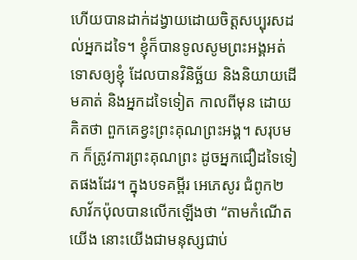ហើយបានដាក់ដង្វាយដោយចិត្តសប្បុរសដល់អ្នកដទៃ។ ខ្ញុំក៏បានទូលសូមព្រះអង្គអត់ទោសឲ្យខ្ញុំ ដែលបានវិនិច្ឆ័យ និងនិយាយដើមគាត់ និងអ្នកដទៃទៀត កាលពីមុន ដោយគិតថា ពួកគេខ្វះព្រះគុណព្រះអង្គ។ សរុបមក ក៏ត្រូវការព្រះគុណព្រះ ដូចអ្នកជឿដទៃទៀតផងដែរ។ ក្នុងបទគម្ពីរ អេភេសូរ ជំពូក២ សាវ័កប៉ុលបានលើកឡើងថា “តាមកំណើតយើង នោះយើងជាមនុស្សជាប់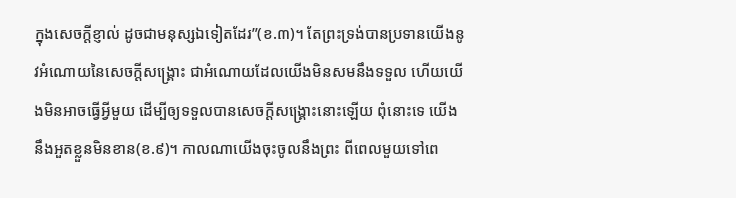ក្នុងសេចក្តីខ្ញាល់ ដូចជាមនុស្សឯទៀតដែរ”(ខ.៣)។ តែព្រះទ្រង់បានប្រទានយើងនូវអំណោយនៃសេចក្តីសង្គ្រោះ ជាអំណោយដែលយើងមិនសមនឹងទទួល ហើយយើងមិនអាចធ្វើអ្វីមួយ ដើម្បីឲ្យទទួលបានសេចក្តីសង្គ្រោះនោះឡើយ ពុំនោះទេ យើងនឹងអួតខ្លួនមិនខាន(ខ.៩)។ កាលណាយើងចុះចូលនឹងព្រះ ពីពេលមួយទៅពេ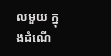លមួយ ក្នុងដំណើ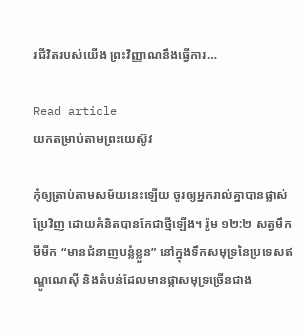រជីវិតរបស់យើង ព្រះវិញ្ញាណនឹងធ្វើការ…

Read article
យកតម្រាប់តាមព្រះយេស៊ូវ

កុំឲ្យត្រាប់តាមសម័យនេះឡើយ ចូរឲ្យអ្នករាល់គ្នាបានផ្លាស់ប្រែវិញ ដោយគំនិតបានកែជាថ្មីឡើង។ រ៉ូម ១២:២ សត្វមឹកមីមីក “មានជំនាញបន្លំខ្លួន” នៅក្នុងទឹកសមុទ្រនៃប្រទេសឥណ្ឌូណេស៊ី និងតំបន់ដែលមានផ្កាសមុទ្រច្រើនជាង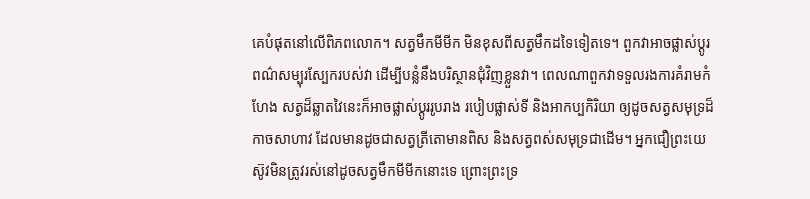គេបំផុតនៅលើពិភពលោក។ សត្វមឹកមីមីក មិនខុសពីសត្វមឹកដទៃទៀតទេ។ ពួកវាអាចផ្លាស់ប្តូរពណ៌សម្បុរស្បែករបស់វា ដើម្បីបន្លំនឹងបរិស្ថានជុំវិញខ្លួនវា។ ពេលណាពួកវាទទួលរងការគំរាមកំហែង សត្វដ៏ឆ្លាតវៃនេះក៏អាចផ្លាស់ប្តូររូបរាង របៀបផ្លាស់ទី និងអាកប្បកិរិយា ឲ្យដូចសត្វសមុទ្រដ៏កាចសាហាវ ដែលមានដូចជាសត្វត្រីតោមានពិស និងសត្វពស់សមុទ្រជាដើម។ អ្នកជឿព្រះយេស៊ូវមិនត្រូវរស់នៅដូចសត្វមឹកមីមីកនោះទេ ព្រោះព្រះទ្រ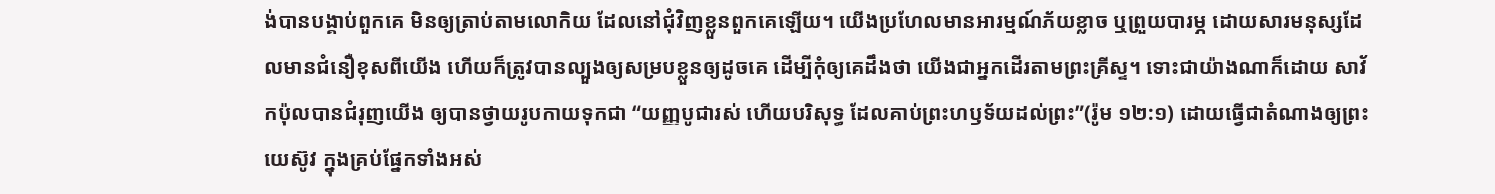ង់បានបង្គាប់ពួកគេ មិនឲ្យត្រាប់តាមលោកិយ ដែលនៅជុំវិញខ្លួនពួកគេឡើយ។ យើងប្រហែលមានអារម្មណ៍ភ័យខ្លាច ឬព្រួយបារម្ភ ដោយសារមនុស្សដែលមានជំនឿខុសពីយើង ហើយក៏ត្រូវបានល្បួងឲ្យសម្របខ្លួនឲ្យដូចគេ ដើម្បីកុំឲ្យគេដឹងថា យើងជាអ្នកដើរតាមព្រះគ្រីស្ទ។ ទោះជាយ៉ាងណាក៏ដោយ សាវ័កប៉ុលបានជំរុញយើង ឲ្យបានថ្វាយរូបកាយទុកជា “យញ្ញបូជារស់ ហើយបរិសុទ្ធ ដែលគាប់ព្រះហឫទ័យដល់ព្រះ”(រ៉ូម ១២:១) ដោយធ្វើជាតំណាងឲ្យព្រះយេស៊ូវ ក្នុងគ្រប់ផ្នែកទាំងអស់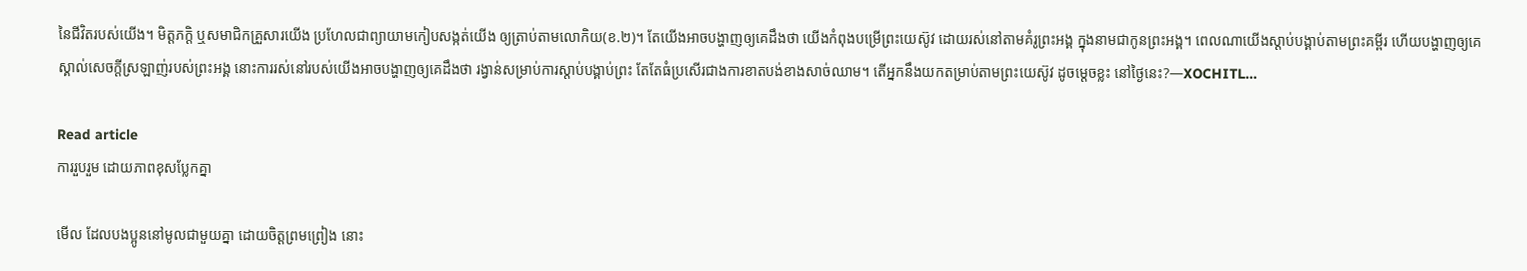នៃជីវិតរបស់យើង។ មិត្តភក្តិ ឬសមាជិកគ្រួសារយើង ប្រហែលជាព្យាយាមកៀបសង្កត់យើង ឲ្យត្រាប់តាមលោកិយ(ខ.២)។ តែយើងអាចបង្ហាញឲ្យគេដឹងថា យើងកំពុងបម្រើព្រះយេស៊ូវ ដោយរស់នៅតាមគំរូព្រះអង្គ ក្នុងនាមជាកូនព្រះអង្គ។ ពេលណាយើងស្តាប់បង្គាប់តាមព្រះគម្ពីរ ហើយបង្ហាញឲ្យគេស្គាល់សេចក្តីស្រឡាញ់របស់ព្រះអង្គ នោះការរស់នៅរបស់យើងអាចបង្ហាញឲ្យគេដឹងថា រង្វាន់សម្រាប់ការស្តាប់បង្គាប់ព្រះ តែតែធំប្រសើរជាងការខាតបង់ខាងសាច់ឈាម។ តើអ្នកនឹងយកតម្រាប់តាមព្រះយេស៊ូវ ដូចម្តេចខ្លះ នៅថ្ងៃនេះ?—XOCHITL…

Read article
ការរួបរួម ដោយភាពខុសប្លែកគ្នា

មើល ដែលបងប្អូននៅមូលជាមួយគ្នា ដោយចិត្តព្រមព្រៀង នោះ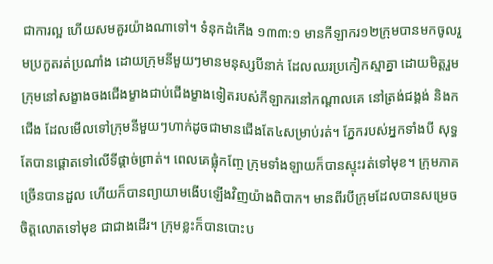ជាការល្អ ហើយសមគួរយ៉ាងណាទៅ។ ទំនុកដំកើង ១៣៣:១ មានកីឡាករ១២ក្រុមបានមកចូលរួមប្រកួតរត់ប្រណាំង ដោយក្រុមនីមួយៗមានមនុស្សបីនាក់ ដែលឈរប្រកៀកស្មាគ្នា ដោយមិត្តរួមក្រុមនៅសង្ខាងចងជើងម្ខាងជាប់ជើងម្ខាងទៀតរបស់កីឡាករនៅកណ្តាលគេ នៅត្រង់ជង្គង់ និងកជើង ដែលមើលទៅក្រុមនីមួយៗហាក់ដូចជាមានជើងតែ៤សម្រាប់រត់។ ភ្នែករបស់អ្នកទាំងបី សុទ្ធតែបានផ្ដោតទៅលើទីផ្តាច់ព្រាត់។ ពេលគេផ្លុំកញ្ចែ ក្រុមទាំងឡាយក៏បានស្ទុះរត់ទៅមុខ។ ក្រុមភាគច្រើនបានដួល ហើយក៏បានព្យាយាមងើបឡើងវិញយ៉ាងពិបាក។ មានពីរបីក្រុមដែលបានសម្រេចចិត្តលោតទៅមុខ ជាជាងដើរ។ ក្រុមខ្លះក៏បានបោះប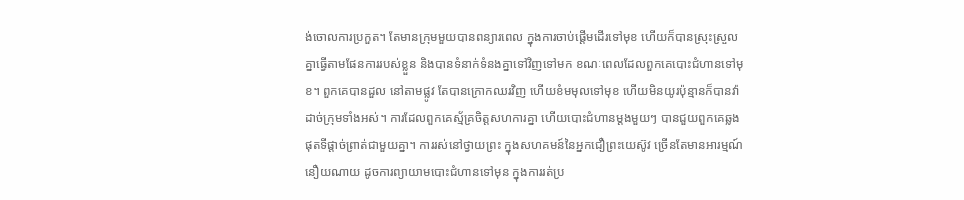ង់ចោលការប្រកួត។ តែមានក្រុមមួយបានពន្យារពេល ក្នុងការចាប់ផ្តើមដើរទៅមុខ ហើយក៏បានស្រុះស្រួលគ្នាធ្វើតាមផែនការរបស់ខ្លួន និងបានទំនាក់ទំនងគ្នាទៅវិញទៅមក ខណៈពេលដែលពួកគេបោះជំហានទៅមុខ។ ពួកគេបានដួល នៅតាមផ្លូវ តែបានក្រោកឈរវិញ ហើយខំមមុលទៅមុខ ហើយមិនយូរប៉ុន្មានក៏បានវ៉ាដាច់ក្រុមទាំងអស់។ ការដែលពួកគេស្ម័គ្រចិត្តសហការគ្នា ហើយបោះជំហានម្តងមួយៗ បានជួយពួកគេឆ្លងផុតទីផ្តាច់ព្រាត់ជាមួយគ្នា។ ការរស់នៅថ្វាយព្រះ ក្នុងសហគមន៍នៃអ្នកជឿព្រះយេស៊ូវ ច្រើនតែមានអារម្មណ៍នឿយណាយ ដូចការព្យាយាមបោះជំហានទៅមុន ក្នុងការរត់ប្រ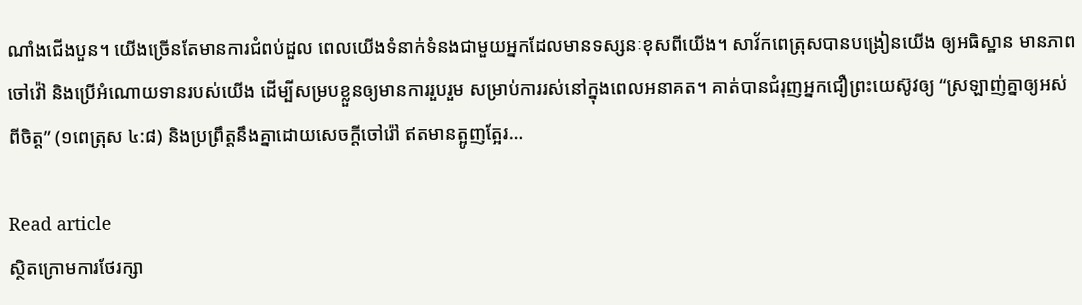ណាំងជើងបួន។ យើងច្រើនតែមានការជំពប់ដួល ពេលយើងទំនាក់ទំនងជាមួយអ្នកដែលមានទស្សនៈខុសពីយើង។ សាវ័កពេត្រុសបានបង្រៀនយើង ឲ្យអធិស្ឋាន មានភាពចៅវ៉ៅ និងប្រើអំណោយទានរបស់យើង ដើម្បីសម្របខ្លួនឲ្យមានការរួបរួម សម្រាប់ការរស់នៅក្នុងពេលអនាគត។ គាត់បានជំរុញអ្នកជឿព្រះយេស៊ូវឲ្យ “ស្រឡាញ់គ្នាឲ្យអស់ពីចិត្ត” (១ពេត្រុស ៤:៨) និងប្រព្រឹត្តនឹងគ្នាដោយសេចក្តីចៅរ៉ៅ ឥតមានត្អូញត្អែរ…

Read article
ស្ថិតក្រោមការថែរក្សា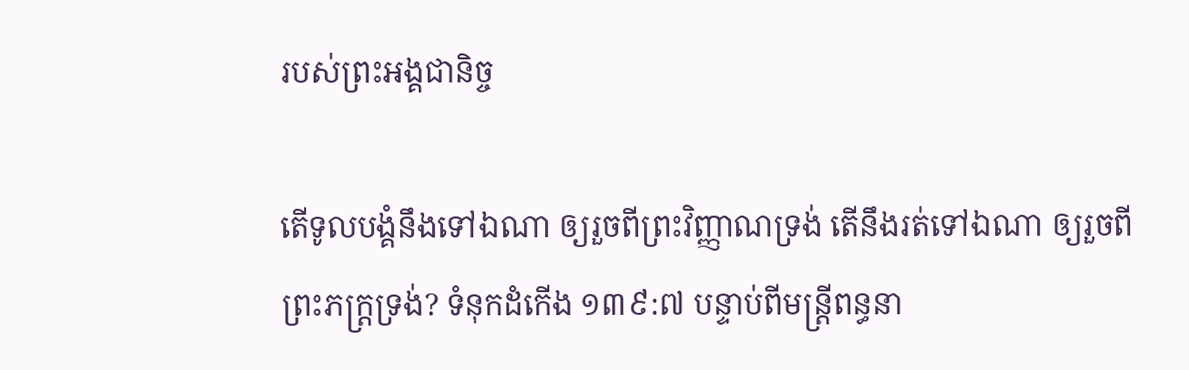របស់ព្រះអង្គជានិច្ច

តើទូលបង្គំនឹងទៅឯណា ឲ្យរួចពីព្រះវិញ្ញាណទ្រង់ តើនឹងរត់ទៅឯណា ឲ្យរួចពីព្រះភក្ត្រទ្រង់? ទំនុកដំកើង ១៣៩:៧ បន្ទាប់ពីមន្រ្តីពន្ធនា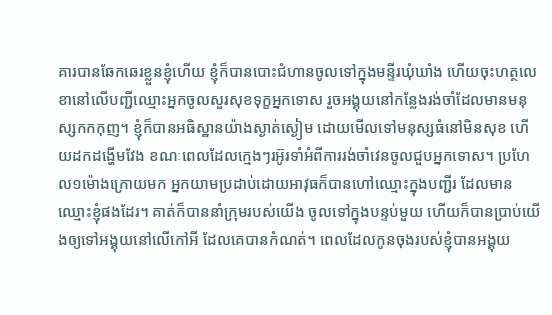គារបានឆែកឆេរខ្លួនខ្ញុំហើយ ខ្ញុំក៏បានបោះជំហានចូលទៅក្នុងមន្ទីរឃុំឃាំង ហើយចុះហត្ថលេខានៅលើបញ្ជីឈ្មោះអ្នកចូលសួរសុខទុក្ខអ្នកទោស រួចអង្គុយនៅកន្លែងរង់ចាំដែលមានមនុស្សកកកុញ។ ខ្ញុំក៏បានអធិស្ឋានយ៉ាងស្ងាត់ស្ងៀម ដោយមើលទៅមនុស្សធំនៅមិនសុខ ហើយដកដង្ហើមវែង ខណៈពេលដែលក្មេងៗរអ៊ូរទាំអំពីការរង់ចាំវេនចូលជួបអ្នកទោស។ ប្រហែល១ម៉ោងក្រោយមក អ្នកយាមប្រដាប់ដោយអាវុធក៏បានហៅឈ្មោះក្នុងបញ្ជីរ ដែលមានឈ្មោះខ្ញុំផងដែរ។ គាត់ក៏បាននាំក្រុមរបស់យើង ចូលទៅក្នុងបន្ទប់មួយ ហើយក៏បានប្រាប់យើងឲ្យទៅអង្គុយនៅលើកៅអី ដែលគេបានកំណត់។ ពេលដែលកូនចុងរបស់ខ្ញុំបានអង្គុយ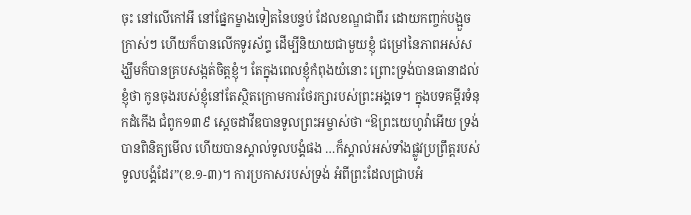ចុះ នៅលើកៅអី នៅផ្នែកម្ខាងទៀតនៃបន្ទប់ ដែលខណ្ឌជាពីរ ដោយកញ្ចក់បង្អួចក្រាស់ៗ ហើយក៏បានលើកទូរស័ព្ទ ដើម្បីនិយាយជាមួយខ្ញុំ ជម្រៅនៃភាពអស់សង្ឃឹមក៏បានគ្របសង្កត់ចិត្តខ្ញុំ។ តែក្នុងពេលខ្ញុំកំពុងយំនោះ ព្រោះទ្រង់បានធានាដល់ខ្ញុំថា កូនចុងរបស់ខ្ញុំនៅតែស្ថិតក្រោមការថែរក្សារបស់ព្រះអង្គទេ។ ក្នុងបទគម្ពីរទំនុកដំកើង ជំពូក១៣៩ ស្តេចដាវីឌបានទូលព្រះអម្ចាស់ថា “ឱព្រះយេហូវ៉ាអើយ ទ្រង់បានពិនិត្យមើល ហើយបានស្គាល់ទូលបង្គំផង …ក៏ស្គាល់អស់ទាំងផ្លូវប្រព្រឹត្តរបស់ទូលបង្គំដែរ”(ខ.១-៣)។ ការប្រកាសរបស់ទ្រង់ អំពីព្រះដែលជ្រាបអំ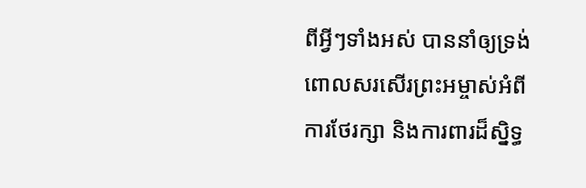ពីអ្វីៗទាំងអស់ បាននាំឲ្យទ្រង់ពោលសរសើរព្រះអម្ចាស់អំពីការថែរក្សា និងការពារដ៏ស្និទ្ធ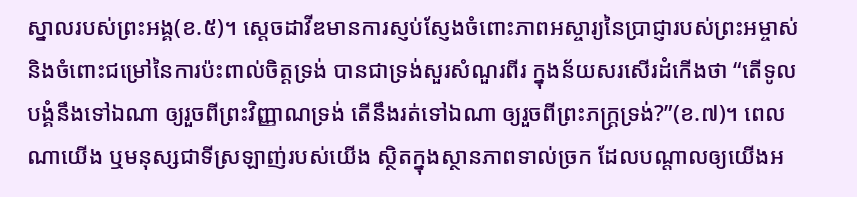ស្នាលរបស់ព្រះអង្គ(ខ.៥)។ ស្តេចដាវីឌមានការស្ញប់ស្ញែងចំពោះភាពអស្ចារ្យនៃប្រាជ្ញារបស់ព្រះអម្ចាស់ និងចំពោះជម្រៅនៃការប៉ះពាល់ចិត្តទ្រង់ បានជាទ្រង់សួរសំណួរពីរ ក្នុងន័យសរសើរដំកើងថា “តើទូលបង្គំនឹងទៅឯណា ឲ្យរួចពីព្រះវិញ្ញាណទ្រង់ តើនឹងរត់ទៅឯណា ឲ្យរួចពីព្រះភក្ត្រទ្រង់?”(ខ.៧)។ ពេលណាយើង ឬមនុស្សជាទីស្រឡាញ់របស់យើង ស្ថិតក្នុងស្ថានភាពទាល់ច្រក ដែលបណ្តាលឲ្យយើងអ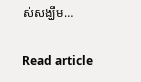ស់សង្ឃឹម…

Read article